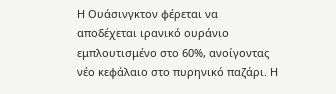Η Ουάσινγκτον φέρεται να αποδέχεται ιρανικό ουράνιο εμπλουτισμένο στο 60%, ανοίγοντας νέο κεφάλαιο στο πυρηνικό παζάρι. Η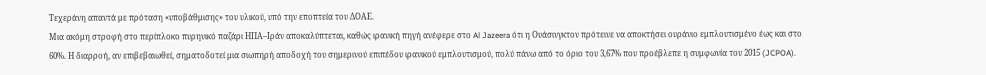Τεχεράνη απαντά με πρόταση «υποβάθμισης» του υλικού, υπό την εποπτεία του ΔΟΑΕ.
Μια ακόμη στροφή στο περίπλοκο πυρηνικό παζάρι ΗΠΑ–Ιράν αποκαλύπτεται, καθώς ιρανική πηγή ανέφερε στο Al Jazeera ότι η Ουάσινγκτον πρότεινε να αποκτήσει ουράνιο εμπλουτισμένο έως και στο 60%. Η διαρροή, αν επιβεβαιωθεί, σηματοδοτεί μια σιωπηρή αποδοχή του σημερινού επιπέδου ιρανικού εμπλουτισμού, πολύ πάνω από το όριο του 3,67% που προέβλεπε η συμφωνία του 2015 (JCPOA).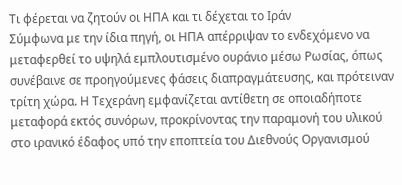Τι φέρεται να ζητούν οι ΗΠΑ και τι δέχεται το Ιράν
Σύμφωνα με την ίδια πηγή, οι ΗΠΑ απέρριψαν το ενδεχόμενο να μεταφερθεί το υψηλά εμπλουτισμένο ουράνιο μέσω Ρωσίας, όπως συνέβαινε σε προηγούμενες φάσεις διαπραγμάτευσης, και πρότειναν τρίτη χώρα. Η Τεχεράνη εμφανίζεται αντίθετη σε οποιαδήποτε μεταφορά εκτός συνόρων, προκρίνοντας την παραμονή του υλικού στο ιρανικό έδαφος υπό την εποπτεία του Διεθνούς Οργανισμού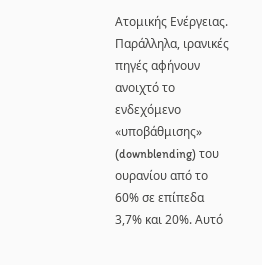Ατομικής Ενέργειας.
Παράλληλα, ιρανικές πηγές αφήνουν ανοιχτό το ενδεχόμενο «υποβάθμισης» (downblending) του ουρανίου από το 60% σε επίπεδα 3,7% και 20%. Αυτό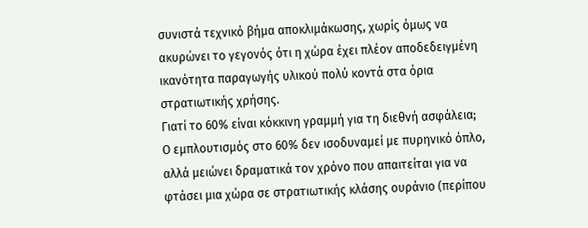συνιστά τεχνικό βήμα αποκλιμάκωσης, χωρίς όμως να ακυρώνει το γεγονός ότι η χώρα έχει πλέον αποδεδειγμένη ικανότητα παραγωγής υλικού πολύ κοντά στα όρια στρατιωτικής χρήσης.
Γιατί το 60% είναι κόκκινη γραμμή για τη διεθνή ασφάλεια;
Ο εμπλουτισμός στο 60% δεν ισοδυναμεί με πυρηνικό όπλο, αλλά μειώνει δραματικά τον χρόνο που απαιτείται για να φτάσει μια χώρα σε στρατιωτικής κλάσης ουράνιο (περίπου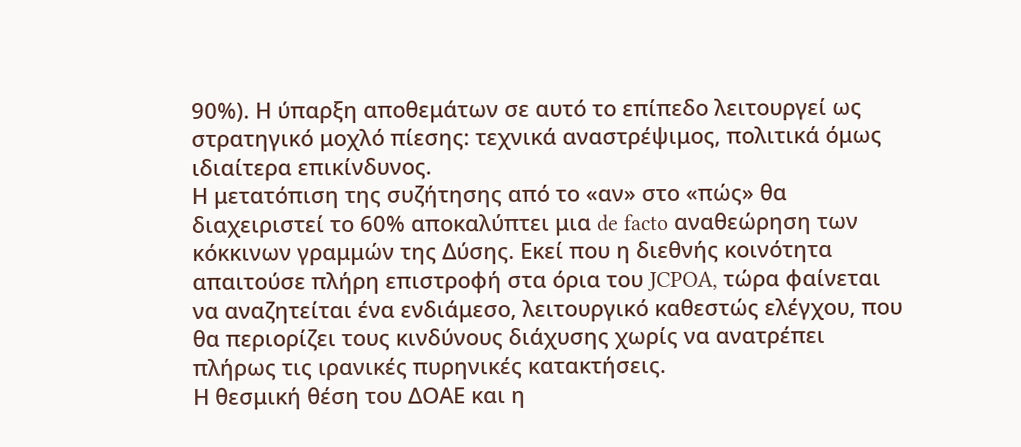90%). Η ύπαρξη αποθεμάτων σε αυτό το επίπεδο λειτουργεί ως στρατηγικό μοχλό πίεσης: τεχνικά αναστρέψιμος, πολιτικά όμως ιδιαίτερα επικίνδυνος.
Η μετατόπιση της συζήτησης από το «αν» στο «πώς» θα διαχειριστεί το 60% αποκαλύπτει μια de facto αναθεώρηση των κόκκινων γραμμών της Δύσης. Εκεί που η διεθνής κοινότητα απαιτούσε πλήρη επιστροφή στα όρια του JCPOA, τώρα φαίνεται να αναζητείται ένα ενδιάμεσο, λειτουργικό καθεστώς ελέγχου, που θα περιορίζει τους κινδύνους διάχυσης χωρίς να ανατρέπει πλήρως τις ιρανικές πυρηνικές κατακτήσεις.
Η θεσμική θέση του ΔΟΑΕ και η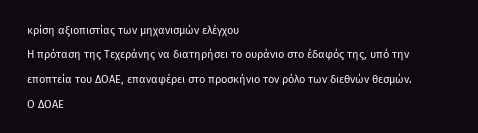κρίση αξιοπιστίας των μηχανισμών ελέγχου
Η πρόταση της Τεχεράνης να διατηρήσει το ουράνιο στο έδαφός της, υπό την εποπτεία του ΔΟΑΕ, επαναφέρει στο προσκήνιο τον ρόλο των διεθνών θεσμών. Ο ΔΟΑΕ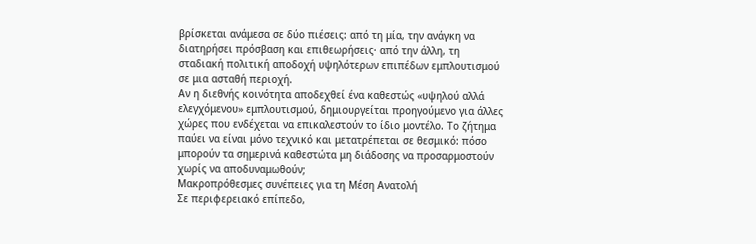βρίσκεται ανάμεσα σε δύο πιέσεις: από τη μία, την ανάγκη να διατηρήσει πρόσβαση και επιθεωρήσεις· από την άλλη, τη σταδιακή πολιτική αποδοχή υψηλότερων επιπέδων εμπλουτισμού σε μια ασταθή περιοχή.
Αν η διεθνής κοινότητα αποδεχθεί ένα καθεστώς «υψηλού αλλά ελεγχόμενου» εμπλουτισμού, δημιουργείται προηγούμενο για άλλες χώρες που ενδέχεται να επικαλεστούν το ίδιο μοντέλο. Το ζήτημα παύει να είναι μόνο τεχνικό και μετατρέπεται σε θεσμικό: πόσο μπορούν τα σημερινά καθεστώτα μη διάδοσης να προσαρμοστούν χωρίς να αποδυναμωθούν;
Μακροπρόθεσμες συνέπειες για τη Μέση Ανατολή
Σε περιφερειακό επίπεδο,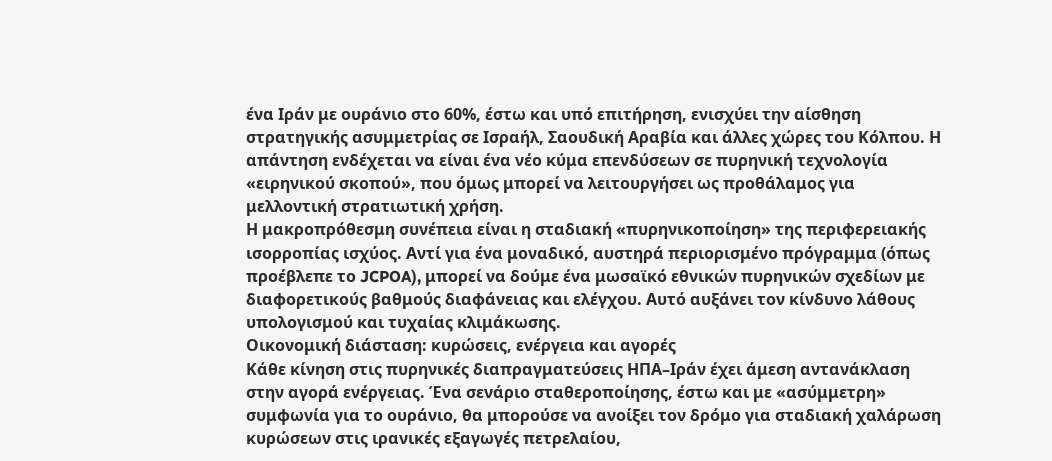ένα Ιράν με ουράνιο στο 60%, έστω και υπό επιτήρηση, ενισχύει την αίσθηση στρατηγικής ασυμμετρίας σε Ισραήλ, Σαουδική Αραβία και άλλες χώρες του Κόλπου. Η απάντηση ενδέχεται να είναι ένα νέο κύμα επενδύσεων σε πυρηνική τεχνολογία «ειρηνικού σκοπού», που όμως μπορεί να λειτουργήσει ως προθάλαμος για μελλοντική στρατιωτική χρήση.
Η μακροπρόθεσμη συνέπεια είναι η σταδιακή «πυρηνικοποίηση» της περιφερειακής ισορροπίας ισχύος. Αντί για ένα μοναδικό, αυστηρά περιορισμένο πρόγραμμα (όπως προέβλεπε το JCPOA), μπορεί να δούμε ένα μωσαϊκό εθνικών πυρηνικών σχεδίων με διαφορετικούς βαθμούς διαφάνειας και ελέγχου. Αυτό αυξάνει τον κίνδυνο λάθους υπολογισμού και τυχαίας κλιμάκωσης.
Οικονομική διάσταση: κυρώσεις, ενέργεια και αγορές
Κάθε κίνηση στις πυρηνικές διαπραγματεύσεις ΗΠΑ–Ιράν έχει άμεση αντανάκλαση στην αγορά ενέργειας. Ένα σενάριο σταθεροποίησης, έστω και με «ασύμμετρη» συμφωνία για το ουράνιο, θα μπορούσε να ανοίξει τον δρόμο για σταδιακή χαλάρωση κυρώσεων στις ιρανικές εξαγωγές πετρελαίου,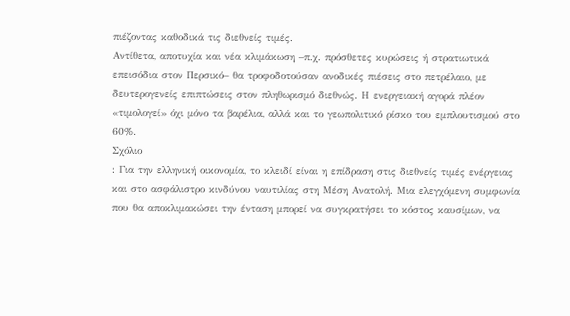πιέζοντας καθοδικά τις διεθνείς τιμές.
Αντίθετα, αποτυχία και νέα κλιμάκωση –π.χ. πρόσθετες κυρώσεις ή στρατιωτικά επεισόδια στον Περσικό– θα τροφοδοτούσαν ανοδικές πιέσεις στο πετρέλαιο, με δευτερογενείς επιπτώσεις στον πληθωρισμό διεθνώς. Η ενεργειακή αγορά πλέον «τιμολογεί» όχι μόνο τα βαρέλια, αλλά και το γεωπολιτικό ρίσκο του εμπλουτισμού στο 60%.
Σχόλιο
: Για την ελληνική οικονομία, το κλειδί είναι η επίδραση στις διεθνείς τιμές ενέργειας και στο ασφάλιστρο κινδύνου ναυτιλίας στη Μέση Ανατολή. Μια ελεγχόμενη συμφωνία που θα αποκλιμακώσει την ένταση μπορεί να συγκρατήσει το κόστος καυσίμων, να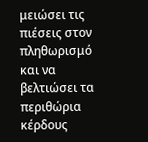μειώσει τις πιέσεις στον πληθωρισμό και να βελτιώσει τα περιθώρια κέρδους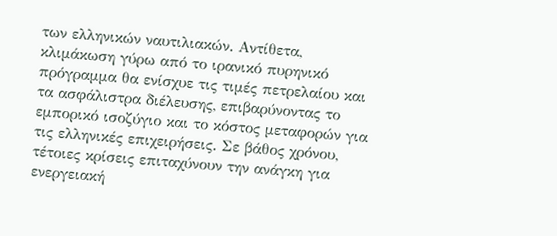των ελληνικών ναυτιλιακών. Αντίθετα, κλιμάκωση γύρω από το ιρανικό πυρηνικό πρόγραμμα θα ενίσχυε τις τιμές πετρελαίου και τα ασφάλιστρα διέλευσης, επιβαρύνοντας το εμπορικό ισοζύγιο και το κόστος μεταφορών για τις ελληνικές επιχειρήσεις. Σε βάθος χρόνου, τέτοιες κρίσεις επιταχύνουν την ανάγκη για ενεργειακή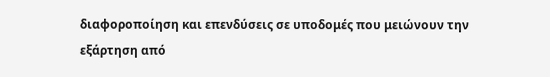διαφοροποίηση και επενδύσεις σε υποδομές που μειώνουν την εξάρτηση από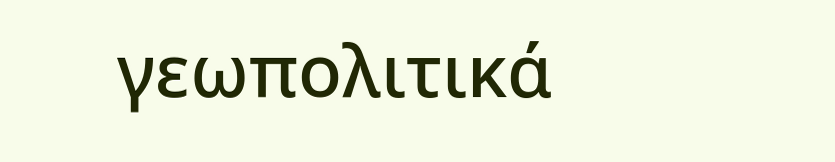γεωπολιτικά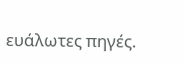ευάλωτες πηγές.